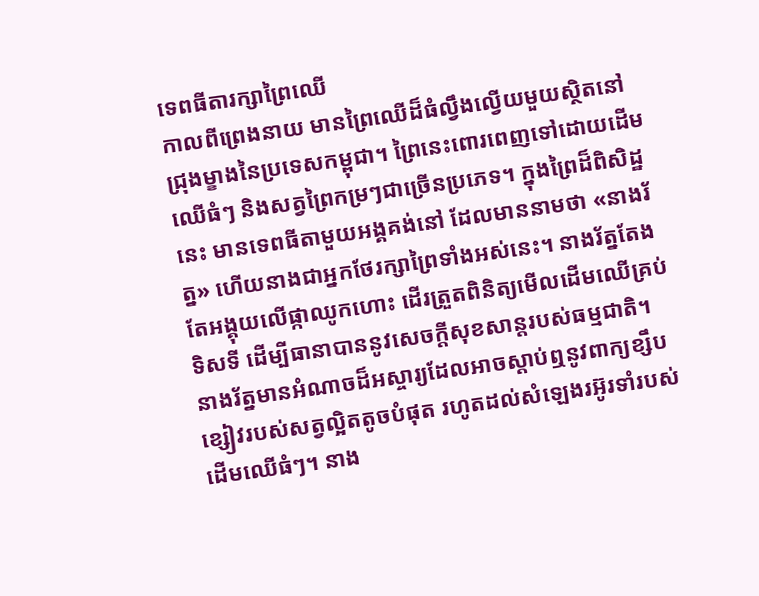ទេពធីតារក្សាព្រៃឈើ
កាលពីព្រេងនាយ មានព្រៃឈើដ៏ធំល្វឹងល្វើយមួយស្ថិតនៅជ្រុងម្ខាងនៃប្រទេសកម្ពុជា។ ព្រៃនេះពោរពេញទៅដោយដើមឈើធំៗ និងសត្វព្រៃកម្រៗជាច្រើនប្រភេទ។ ក្នុងព្រៃដ៏ពិសិដ្ឋនេះ មានទេពធីតាមួយអង្គគង់នៅ ដែលមាននាមថា «នាងរ័ត្ន» ហើយនាងជាអ្នកថែរក្សាព្រៃទាំងអស់នេះ។ នាងរ័ត្នតែងតែអង្គុយលើផ្កាឈូកហោះ ដើរត្រួតពិនិត្យមើលដើមឈើគ្រប់ទិសទី ដើម្បីធានាបាននូវសេចក្តីសុខសាន្តរបស់ធម្មជាតិ។
នាងរ័ត្នមានអំណាចដ៏អស្ចារ្យដែលអាចស្តាប់ឮនូវពាក្យខ្សឹបខ្សៀវរបស់សត្វល្អិតតូចបំផុត រហូតដល់សំឡេងរអ៊ូរទាំរបស់ដើមឈើធំៗ។ នាង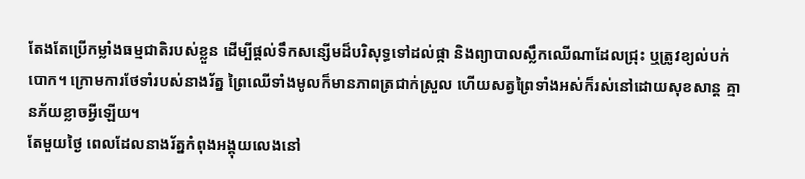តែងតែប្រើកម្លាំងធម្មជាតិរបស់ខ្លួន ដើម្បីផ្តល់ទឹកសន្សើមដ៏បរិសុទ្ធទៅដល់ផ្កា និងព្យាបាលស្លឹកឈើណាដែលជ្រុះ ឬត្រូវខ្យល់បក់បោក។ ក្រោមការថែទាំរបស់នាងរ័ត្ន ព្រៃឈើទាំងមូលក៏មានភាពត្រជាក់ស្រួល ហើយសត្វព្រៃទាំងអស់ក៏រស់នៅដោយសុខសាន្ត គ្មានភ័យខ្លាចអ្វីឡើយ។
តែមួយថ្ងៃ ពេលដែលនាងរ័ត្នកំពុងអង្គុយលេងនៅ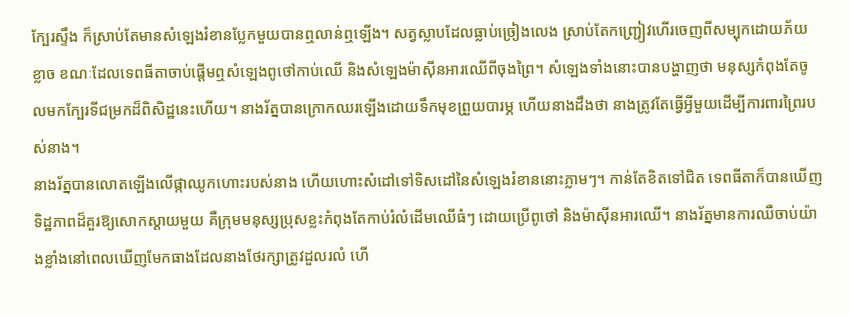ក្បែរស្ទឹង ក៏ស្រាប់តែមានសំឡេងរំខានប្លែកមួយបានឮលាន់ឮឡើង។ សត្វស្លាបដែលធ្លាប់ច្រៀងលេង ស្រាប់តែកញ្ជ្រៀវហើរចេញពីសម្បុកដោយភ័យខ្លាច ខណៈដែលទេពធីតាចាប់ផ្ដើមឮសំឡេងពូថៅកាប់ឈើ និងសំឡេងម៉ាស៊ីនអារឈើពីចុងព្រៃ។ សំឡេងទាំងនោះបានបង្ហាញថា មនុស្សកំពុងតែចូលមកក្បែរទីជម្រកដ៏ពិសិដ្ឋនេះហើយ។ នាងរ័ត្នបានក្រោកឈរឡើងដោយទឹកមុខព្រួយបារម្ភ ហើយនាងដឹងថា នាងត្រូវតែធ្វើអ្វីមួយដើម្បីការពារព្រៃរបស់នាង។
នាងរ័ត្នបានលោតឡើងលើផ្កាឈូកហោះរបស់នាង ហើយហោះសំដៅទៅទិសដៅនៃសំឡេងរំខាននោះភ្លាមៗ។ កាន់តែខិតទៅជិត ទេពធីតាក៏បានឃើញទិដ្ឋភាពដ៏គួរឱ្យសោកស្ដាយមួយ គឺក្រុមមនុស្សប្រុសខ្លះកំពុងតែកាប់រំលំដើមឈើធំៗ ដោយប្រើពូថៅ និងម៉ាស៊ីនអារឈើ។ នាងរ័ត្នមានការឈឺចាប់យ៉ាងខ្លាំងនៅពេលឃើញមែកធាងដែលនាងថែរក្សាត្រូវដួលរលំ ហើ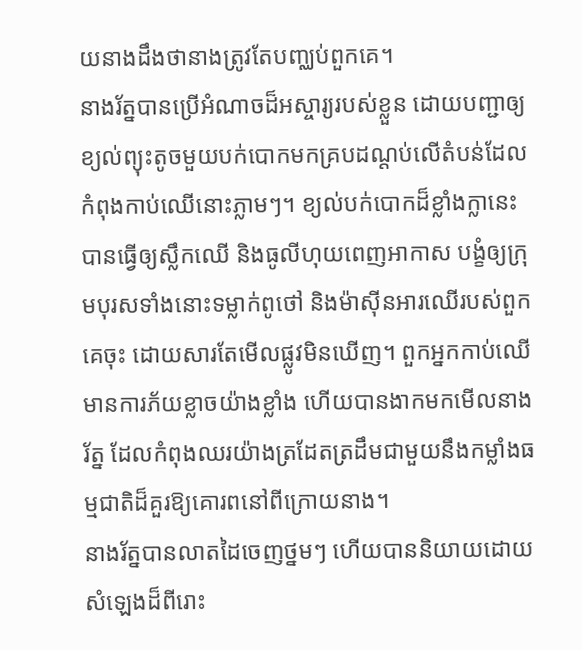យនាងដឹងថានាងត្រូវតែបញ្ឈប់ពួកគេ។
នាងរ័ត្នបានប្រើអំណាចដ៏អស្ចារ្យរបស់ខ្លួន ដោយបញ្ជាឲ្យខ្យល់ព្យុះតូចមួយបក់បោកមកគ្របដណ្តប់លើតំបន់ដែលកំពុងកាប់ឈើនោះភ្លាមៗ។ ខ្យល់បក់បោកដ៏ខ្លាំងក្លានេះបានធ្វើឲ្យស្លឹកឈើ និងធូលីហុយពេញអាកាស បង្ខំឲ្យក្រុមបុរសទាំងនោះទម្លាក់ពូថៅ និងម៉ាស៊ីនអារឈើរបស់ពួកគេចុះ ដោយសារតែមើលផ្លូវមិនឃើញ។ ពួកអ្នកកាប់ឈើមានការភ័យខ្លាចយ៉ាងខ្លាំង ហើយបានងាកមកមើលនាងរ័ត្ន ដែលកំពុងឈរយ៉ាងត្រដែតត្រដឹមជាមួយនឹងកម្លាំងធម្មជាតិដ៏គួរឱ្យគោរពនៅពីក្រោយនាង។
នាងរ័ត្នបានលាតដៃចេញថ្នមៗ ហើយបាននិយាយដោយសំឡេងដ៏ពីរោះ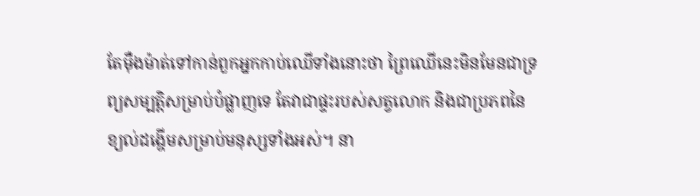តែម៉ឺងម៉ាត់ទៅកាន់ពួកអ្នកកាប់ឈើទាំងនោះថា ព្រៃឈើនេះមិនមែនជាទ្រព្យសម្បត្តិសម្រាប់បំផ្លាញទេ តែវាជាផ្ទះរបស់សត្វលោក និងជាប្រភពនៃខ្យល់ដង្ហើមសម្រាប់មនុស្សទាំងអស់។ នា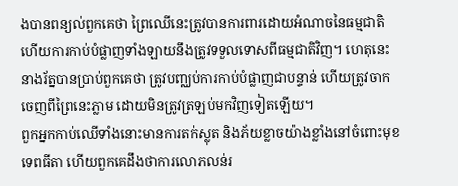ងបានពន្យល់ពួកគេថា ព្រៃឈើនេះត្រូវបានការពារដោយអំណាចនៃធម្មជាតិ ហើយការកាប់បំផ្លាញទាំងឡាយនឹងត្រូវទទួលទោសពីធម្មជាតិវិញ។ ហេតុនេះ នាងរ័ត្នបានប្រាប់ពួកគេថា ត្រូវបញ្ឈប់ការកាប់បំផ្លាញជាបន្ទាន់ ហើយត្រូវចាកចេញពីព្រៃនេះភ្លាម ដោយមិនត្រូវត្រឡប់មកវិញទៀតឡើយ។
ពួកអ្នកកាប់ឈើទាំងនោះមានការតក់ស្លុត និងភ័យខ្លាចយ៉ាងខ្លាំងនៅចំពោះមុខទេពធីតា ហើយពួកគេដឹងថាការលោភលន់រ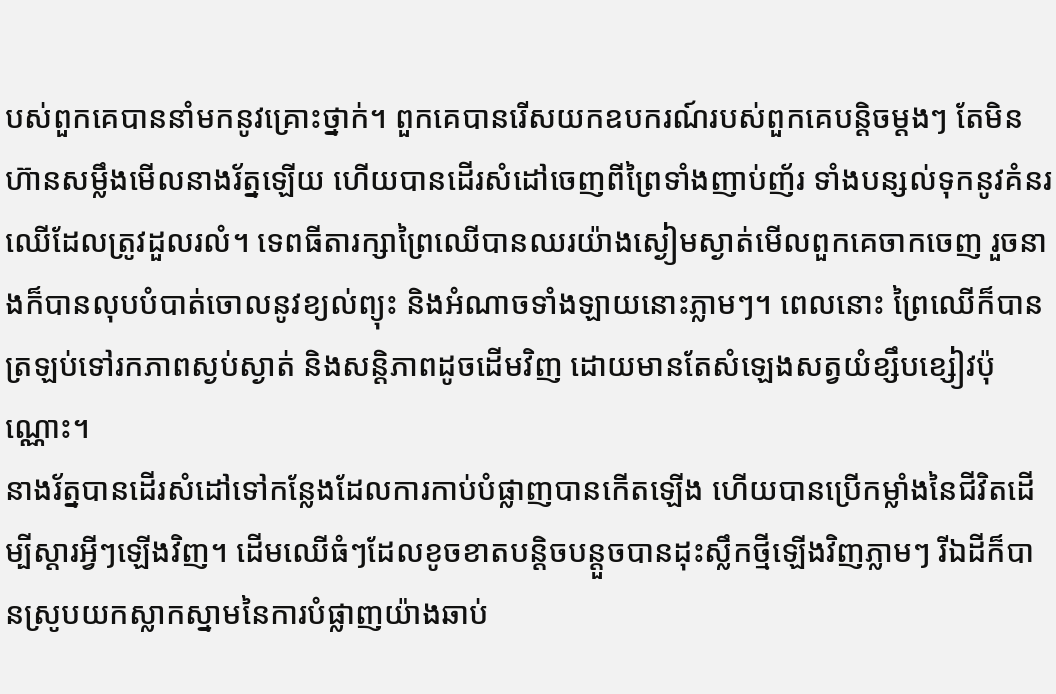បស់ពួកគេបាននាំមកនូវគ្រោះថ្នាក់។ ពួកគេបានរើសយកឧបករណ៍របស់ពួកគេបន្តិចម្ដងៗ តែមិនហ៊ានសម្លឹងមើលនាងរ័ត្នឡើយ ហើយបានដើរសំដៅចេញពីព្រៃទាំងញាប់ញ័រ ទាំងបន្សល់ទុកនូវគំនរឈើដែលត្រូវដួលរលំ។ ទេពធីតារក្សាព្រៃឈើបានឈរយ៉ាងស្ងៀមស្ងាត់មើលពួកគេចាកចេញ រួចនាងក៏បានលុបបំបាត់ចោលនូវខ្យល់ព្យុះ និងអំណាចទាំងឡាយនោះភ្លាមៗ។ ពេលនោះ ព្រៃឈើក៏បានត្រឡប់ទៅរកភាពស្ងប់ស្ងាត់ និងសន្តិភាពដូចដើមវិញ ដោយមានតែសំឡេងសត្វយំខ្សឹបខ្សៀវប៉ុណ្ណោះ។
នាងរ័ត្នបានដើរសំដៅទៅកន្លែងដែលការកាប់បំផ្លាញបានកើតឡើង ហើយបានប្រើកម្លាំងនៃជីវិតដើម្បីស្តារអ្វីៗឡើងវិញ។ ដើមឈើធំៗដែលខូចខាតបន្តិចបន្តួចបានដុះស្លឹកថ្មីឡើងវិញភ្លាមៗ រីឯដីក៏បានស្រូបយកស្លាកស្នាមនៃការបំផ្លាញយ៉ាងឆាប់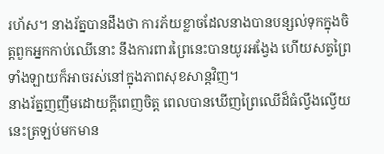រហ័ស។ នាងរ័ត្នបានដឹងថា ការភ័យខ្លាចដែលនាងបានបន្សល់ទុកក្នុងចិត្តពួកអ្នកកាប់ឈើនោះ នឹងការពារព្រៃនេះបានយូរអង្វែង ហើយសត្វព្រៃទាំងឡាយក៏អាចរស់នៅក្នុងភាពសុខសាន្តវិញ។
នាងរ័ត្នញញឹមដោយក្តីពេញចិត្ត ពេលបានឃើញព្រៃឈើដ៏ធំល្វឹងល្វើយនេះត្រឡប់មកមាន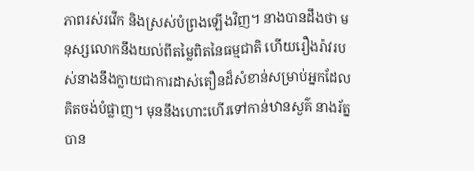ភាពរស់រវើក និងស្រស់បំព្រងឡើងវិញ។ នាងបានដឹងថា មនុស្សលោកនឹងយល់ពីតម្លៃពិតនៃធម្មជាតិ ហើយរឿងរ៉ាវរបស់នាងនឹងក្លាយជាការដាស់តឿនដ៏សំខាន់សម្រាប់អ្នកដែលគិតចង់បំផ្លាញ។ មុននឹងហោះហើរទៅកាន់ឋានសួគ៌ នាងរ័ត្នបាន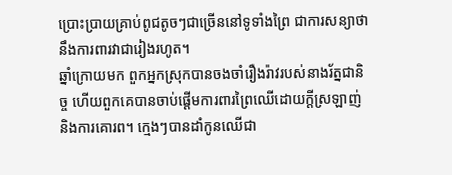ប្រោះប្រាយគ្រាប់ពូជតូចៗជាច្រើននៅទូទាំងព្រៃ ជាការសន្យាថានឹងការពារវាជារៀងរហូត។
ឆ្នាំក្រោយមក ពួកអ្នកស្រុកបានចងចាំរឿងរ៉ាវរបស់នាងរ័ត្នជានិច្ច ហើយពួកគេបានចាប់ផ្ដើមការពារព្រៃឈើដោយក្ដីស្រឡាញ់ និងការគោរព។ ក្មេងៗបានដាំកូនឈើជា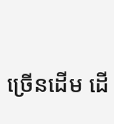ច្រើនដើម ដើ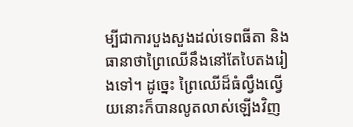ម្បីជាការបួងសួងដល់ទេពធីតា និងធានាថាព្រៃឈើនឹងនៅតែបៃតងរៀងទៅ។ ដូច្នេះ ព្រៃឈើដ៏ធំល្វឹងល្វើយនោះក៏បានលូតលាស់ឡើងវិញ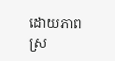ដោយភាពស្រ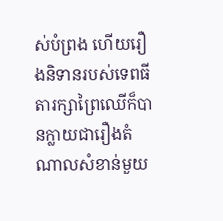ស់បំព្រង ហើយរឿងនិទានរបស់ទេពធីតារក្សាព្រៃឈើក៏បានក្លាយជារឿងតំណាលសំខាន់មួយ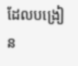ដែលបង្រៀន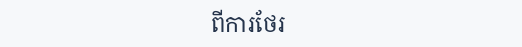ពីការថែរ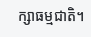ក្សាធម្មជាតិ។